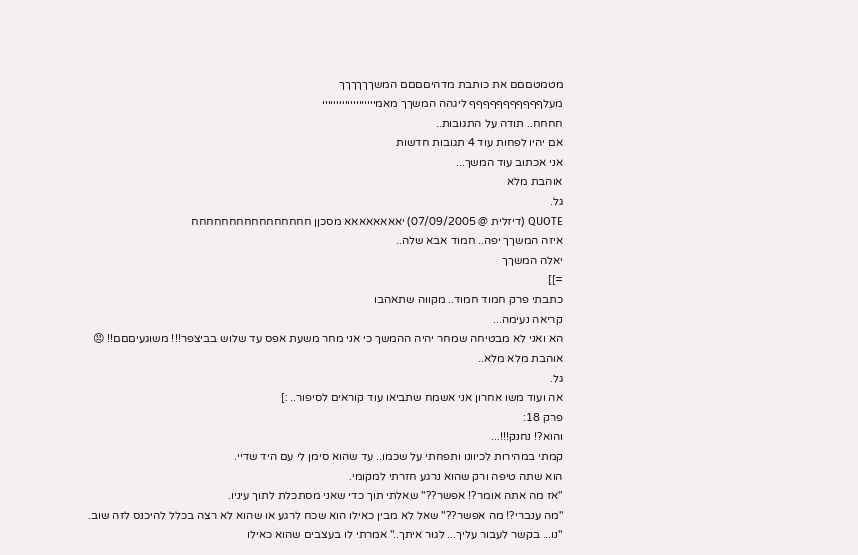מטמטםםם את כותבת מדהיםםםם המשךךךךךך
מעלףףףףףףףףףףף ליגהה המשךך מאמייייייייייייייייייי
חחחח.. תודה על התגובות..
אם יהיו לפחות עוד 4 תגובות חדשות
אני אכתוב עוד המשך...
אוהבת מלא
גל.
QUOTE (דיזלית @ 07/09/2005) יאאאאאאאא מסכןן חחחחחחחחחחחחחחחח
איזה המשךך יפה.. חמוד אבא שלה..
יאלה המשךך
=]]
כתבתי פרק חמוד חמוד.. מקווה שתאהבו
קריאה נעימה...
הא ואני לא מבטיחה שמחר יהיה ההמשך כי אני מחר משעת אפס עד שלוש בביצפר!!! משוגעיםםם!! 😠
אוהבת מלא מלא..
גל.
אה ועוד משו אחרון אני אשמח שתביאו עוד קוראים לסיפור.. :]
פרק 18:
והוא?! נחנק!!!...
קמתי במהירות לכיוונו ותפחתי על שכמו.. עד שהוא סימן לי עם היד שדיי.
הוא שתה טיפה ורק שהוא נרגע חזרתי למקומי.
"אז מה אתה אומר?! אפשר??" שאלתי תוך כדי שאני מסתכלת לתוך עיניו.
"מה ענברי?! מה אפשר??" שאל לא מבין כאילו הוא שכח לרגע או שהוא לא רצה בכלל להיכנס לזה שוב.
"נו... בקשר לעבור עליך... לגור איתך.." אמרתי לו בעצבים שהוא כאילו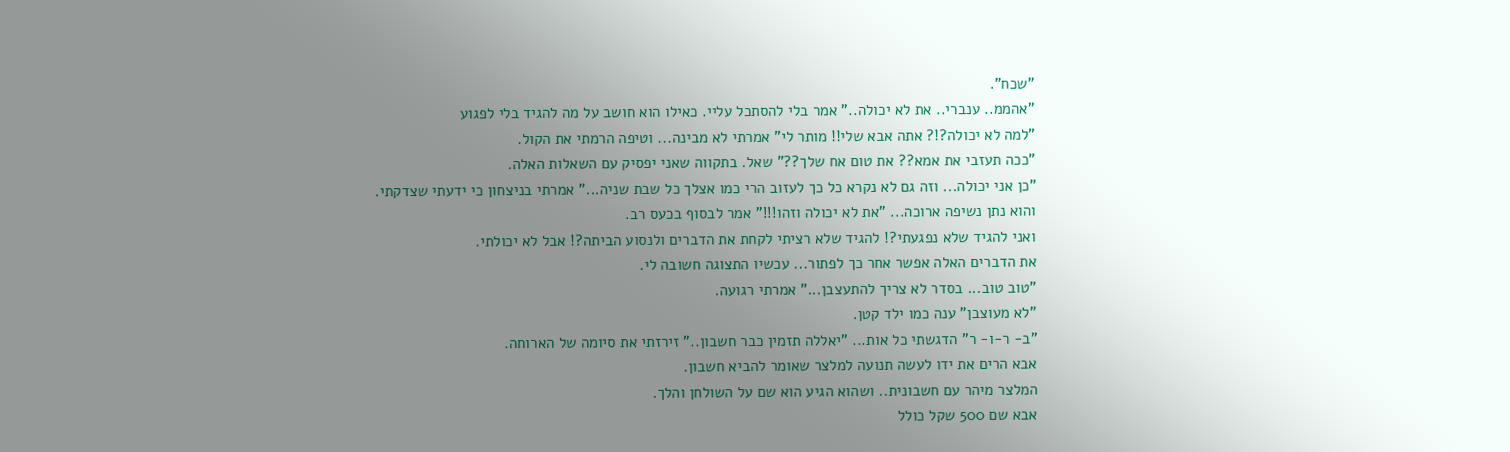"שכח".
"אהממ.. ענברי.. את לא יכולה.." אמר בלי להסתכל עליי. כאילו הוא חושב על מה להגיד בלי לפגוע
"למה לא יכולה?!? אתה אבא שלי!! מותר לי" אמרתי לא מבינה... וטיפה הרמתי את הקול.
"ככה תעזבי את אמא?? את טום אח שלך??" שאל. בתקווה שאני יפסיק עם השאלות האלה.
"כן אני יכולה... וזה גם לא נקרא כל כך לעזוב הרי כמו אצלך כל שבת שניה..." אמרתי בניצחון כי ידעתי שצדקתי.
והוא נתן נשיפה ארוכה... "את לא יכולה וזהו!!!" אמר לבסוף בכעס רב.
ואני להגיד שלא נפגעתי?! להגיד שלא רציתי לקחת את הדברים ולנסוע הביתה?! אבל לא יכולתי.
את הדברים האלה אפשר אחר כך לפתור... עכשיו התצוגה חשובה לי.
"טוב טוב... בסדר לא צריך להתעצבן..." אמרתי רגועה.
"לא מעוצבן" ענה כמו ילד קטן.
"ב- ר-ו- ר" הדגשתי כל אות... "יאללה תזמין כבר חשבון.." זירזתי את סיומה של הארוחה.
אבא הרים את ידו לעשה תנועה למלצר שאומר להביא חשבון.
המלצר מיהר עם חשבונית.. ושהוא הגיע הוא שם על השולחן והלך.
אבא שם 500 שקל כולל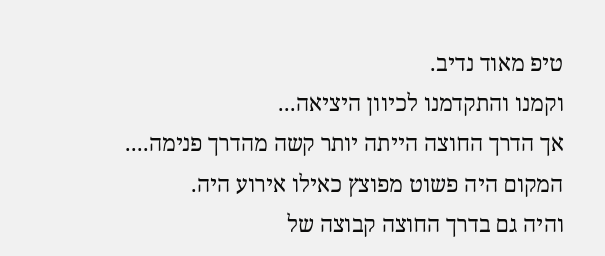טיפ מאוד נדיב.
וקמנו והתקדמנו לכיוון היציאה...
אך הדרך החוצה הייתה יותר קשה מהדרך פנימה....
המקום היה פשוט מפוצץ כאילו אירוע היה.
והיה גם בדרך החוצה קבוצה של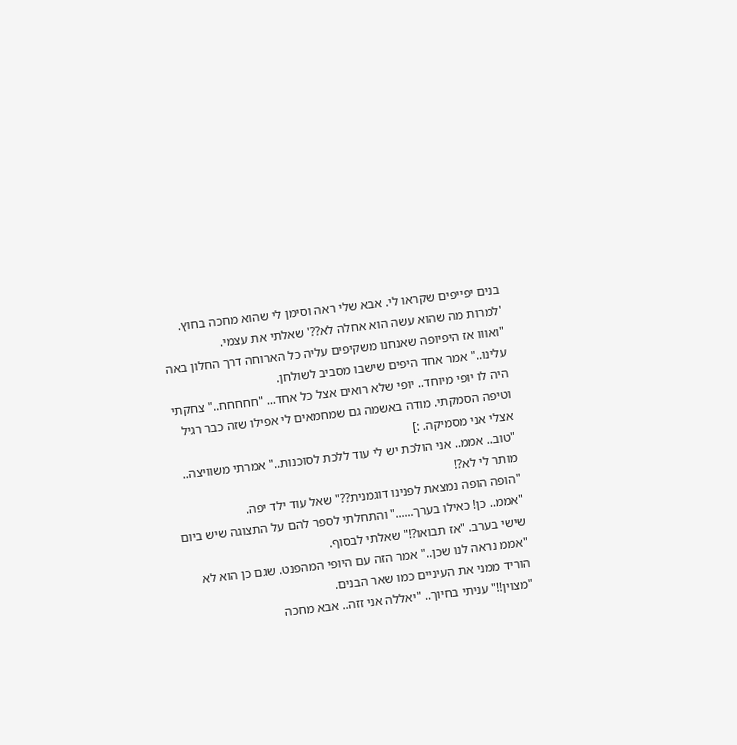בנים יפייפים שקראו לי. אבא שלי ראה וסימן לי שהוא מחכה בחוץ.
'למרות מה שהוא עשה הוא אחלה לא??' שאלתי את עצמי.
"ואווו אז היפיופה שאנחנו משקיפים עליה כל הארוחה דרך החלון באה עלינו.." אמר אחד היפים שישבו מסביב לשולחן.
היה לו יופי מיוחד.. יופי שלא רואים אצל כל אחד... "חחחחח.." צחקתי וטיפה הסמקתי. מודה באשמה גם שמחמאים לי אפילו שזה כבר רגיל אצלי אני מסמיקה. :]
"טוב.. אממ.. אני הולכת יש לי עוד ללכת לסוכנות.." אמרתי משוויצה.. מותר לי לא?!
"הופה הופה נמצאת לפנינו דוגמנית??" שאל עוד ילד יפה.
"אממ.. כן! כאילו בערך......" והתחלתי לספר להם על התצוגה שיש ביום שישי בערב. "אז תבואו?!" שאלתי לבסוף.
"אממ נראה לנו שכן.." אמר הזה עם היופי המהפנט. שגם כן הוא לא הוריד ממני את העיניים כמו שאר הבנים.
"מצוין!!" עניתי בחיוך.. "יאללה אני זזה.. אבא מחכה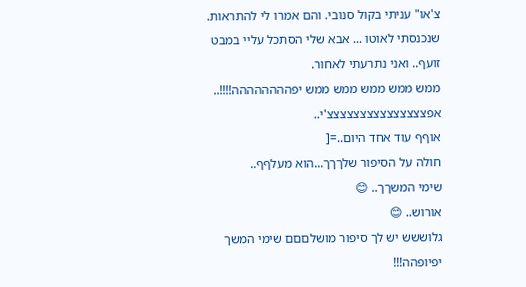צ'או" עניתי בקול סנובי. והם אמרו לי להתראות.
שנכנסתי לאוטו ... אבא שלי הסתכל עליי במבט זועף.. ואני נתרעתי לאחור.
ממש ממש ממש ממש ממש יפהההההההה!!!!..
אפצצצצצצצצצצצצצצצ'י..
אוףף עוד אחד היום..=[
חולה על הסיפור שלךךך...הוא מעלףף..
שימי המשךך.. 😊
אורוש.. 😊
גלוששש יש לך סיפור מושלםםם שימי המשך יפיופהה!!!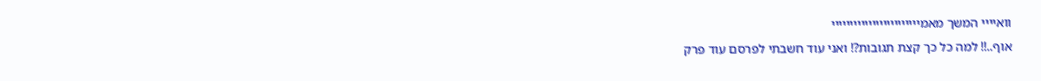וואיייי המשך מאמיייייייייייייייייייייייי
אוף..!! למה כל כך קצת תגובות?! ואני עוד חשבתי לפרסם עוד פרק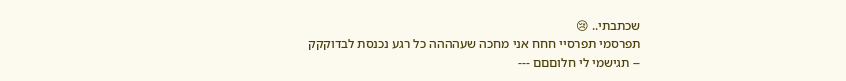שכתבתי.. 😢
תפרסמי תפרסיי חחח אני מחכה שעהההה כל רגע נכנסת לבדוקקק
-- תגישמי לי חלוםםם ---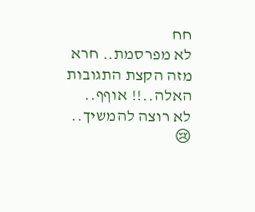חח
לא מפרסמת.. חרא מזה הקצת התגובות האלה..!! אוףף.. לא רוצה להמשיך.. 😢